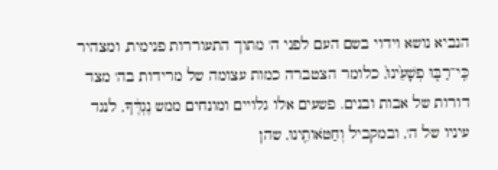הנביא נושא וידוי בשם העם לפני ה' מתוך התעוררות פנימית, ומצהיר כִּֽי־רַבּ֤וּ פְשָׁעֵ֙ינוּ֙, כלומר הצטברה כמות עצומה של מרידות בה' מצד דורות של אבות ובנים. פשעים אלו גלויים ומונחים ממש נֶגְדֶּ֔ךָ, לנגד עיניו של ה', ובמקביל וְחַטֹּאותֵ֖ינוּ, שהן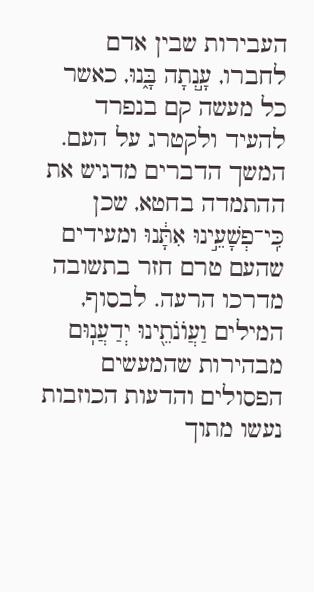העבירות שבין אדם לחברו, עָ֣נְתָה בָּ֑נוּ, כאשר כל מעשה קם בנפרד להעיד ולקטרג על העם. המשך הדברים מדגיש את ההתמדה בחטא, שכן כִּֽי־פְשָׁעֵ֣ינוּ אִתָּ֔נוּ ומעידים שהעם טרם חזר בתשובה מדרכו הרעה. לבסוף, המילים וַעֲוֺנֹתֵ֖ינוּ יְדַעֲנֽוּם מבהירות שהמעשים הפסולים והדעות הכוזבות נעשו מתוך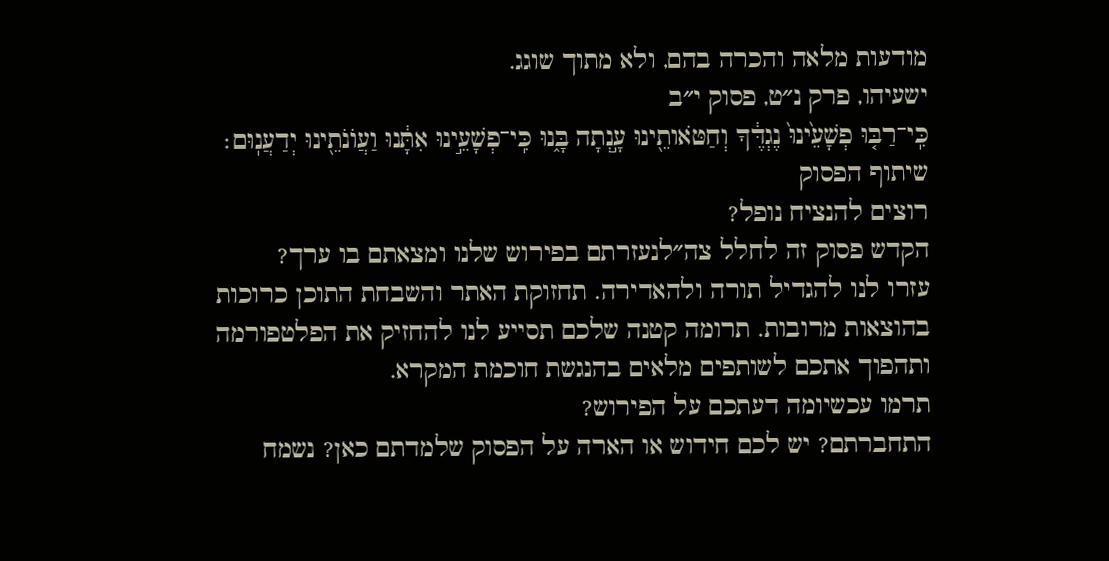מודעות מלאה והכרה בהם, ולא מתוך שוגג.
ישעיהו, פרק נ״ט, פסוק י״ב
כִּֽי־רַבּ֤וּ פְשָׁעֵ֙ינוּ֙ נֶגְדֶּ֔ךָ וְחַטֹּאותֵ֖ינוּ עָ֣נְתָה בָּ֑נוּ כִּֽי־פְשָׁעֵ֣ינוּ אִתָּ֔נוּ וַעֲוֺנֹתֵ֖ינוּ יְדַעֲנֽוּם׃
שיתוף הפסוק
רוצים להנציח נופל?
הקדש פסוק זה לחלל צה״לנעזרתם בפירוש שלנו ומצאתם בו ערך?
עזרו לנו להגדיל תורה ולהאדירה. תחזוקת האתר והשבחת התוכן כרוכות בהוצאות מרובות. תרומה קטנה שלכם תסייע לנו להחזיק את הפלטפורמה ותהפוך אתכם לשותפים מלאים בהנגשת חוכמת המקרא.
תרמו עכשיומה דעתכם על הפירוש?
התחברתם? יש לכם חידוש או הארה על הפסוק שלמדתם כאן? נשמח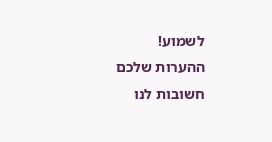לשמוע!
ההערות שלכם חשובות לנו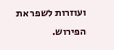ועוזרות לשפר את הפירוש.